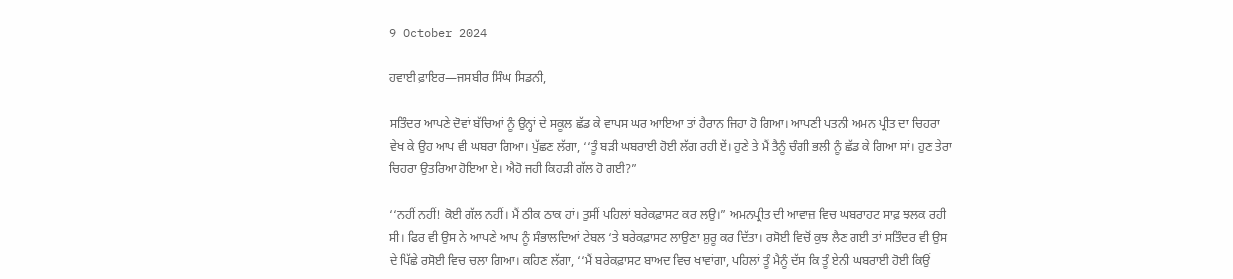9 October 2024

ਹਵਾਈ ਫ਼ਾਇਰ—ਜਸਬੀਰ ਸਿੰਘ ਸਿਡਨੀ,

ਸਤਿੰਦਰ ਆਪਣੇ ਦੋਵਾਂ ਬੱਚਿਆਂ ਨੂੰ ਉਨ੍ਹਾਂ ਦੇ ਸਕੂਲ ਛੱਡ ਕੇ ਵਾਪਸ ਘਰ ਆਇਆ ਤਾਂ ਹੈਰਾਨ ਜਿਹਾ ਹੋ ਗਿਆ। ਆਪਣੀ ਪਤਨੀ ਅਮਨ ਪ੍ਰੀਤ ਦਾ ਚਿਹਰਾ ਵੇਖ ਕੇ ਉਹ ਆਪ ਵੀ ਘਬਰਾ ਗਿਆ। ਪੁੱਛਣ ਲੱਗਾ, ‘‘ਤੂੰ ਬੜੀ ਘਬਰਾਈ ਹੋਈ ਲੱਗ ਰਹੀ ਏਂ। ਹੁਣੇ ਤੇ ਮੈਂ ਤੈਨੂੰ ਚੰਗੀ ਭਲੀ ਨੂੰ ਛੱਡ ਕੇ ਗਿਆ ਸਾਂ। ਹੁਣ ਤੇਰਾ ਚਿਹਰਾ ਉਤਰਿਆ ਹੋਇਆ ਏ। ਐਹੋ ਜਹੀ ਕਿਹੜੀ ਗੱਲ ਹੋ ਗਈ?”

‘‘ਨਹੀਂ ਨਹੀਂ! ਕੋਈ ਗੱਲ ਨਹੀਂ। ਮੈਂ ਠੀਕ ਠਾਕ ਹਾਂ। ਤੁਸੀਂ ਪਹਿਲਾਂ ਬਰੇਕਫ਼ਾਸਟ ਕਰ ਲਉ।” ਅਮਨਪ੍ਰੀਤ ਦੀ ਆਵਾਜ਼ ਵਿਚ ਘਬਰਾਹਟ ਸਾਫ਼ ਝਲਕ ਰਹੀ ਸੀ। ਫਿਰ ਵੀ ਉਸ ਨੇ ਆਪਣੇ ਆਪ ਨੂੰ ਸੰਭਾਲਦਿਆਂ ਟੇਬਲ ‘ਤੇ ਬਰੇਕਫ਼ਾਸਟ ਲਾਉਣਾ ਸ਼ੁਰੂ ਕਰ ਦਿੱਤਾ। ਰਸੋਈ ਵਿਚੋਂ ਕੁਝ ਲੈਣ ਗਈ ਤਾਂ ਸਤਿੰਦਰ ਵੀ ਉਸ ਦੇ ਪਿੱਛੇ ਰਸੋਈ ਵਿਚ ਚਲਾ ਗਿਆ। ਕਹਿਣ ਲੱਗਾ, ‘‘ਮੈਂ ਬਰੇਕਫ਼ਾਸਟ ਬਾਅਦ ਵਿਚ ਖਾਵਾਂਗਾ, ਪਹਿਲਾਂ ਤੂੰ ਮੈਨੂੰ ਦੱਸ ਕਿ ਤੂੰ ਏਨੀ ਘਬਰਾਈ ਹੋਈ ਕਿਉਂ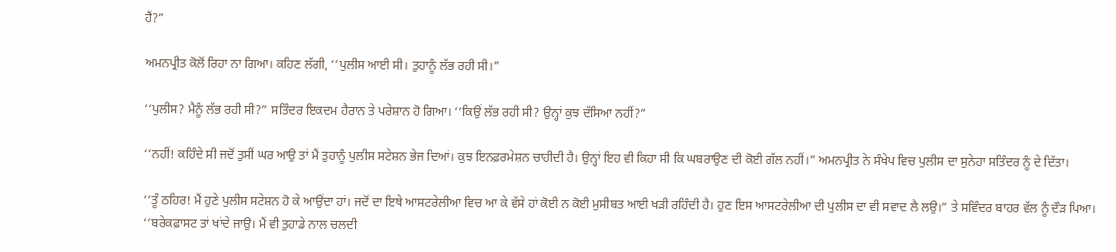ਹੈਂ?”

ਅਮਨਪ੍ਰੀਤ ਕੋਲੋਂ ਰਿਹਾ ਨਾ ਗਿਆ। ਕਹਿਣ ਲੱਗੀ, ‘‘ਪੁਲੀਸ ਆਈ ਸੀ। ਤੁਹਾਨੂੰ ਲੱਭ ਰਹੀ ਸੀ।”

‘‘ਪੁਲੀਸ? ਮੈਨੂੰ ਲੱਭ ਰਹੀ ਸੀ?” ਸਤਿੰਦਰ ਇਕਦਮ ਹੈਰਾਨ ਤੇ ਪਰੇਸ਼ਾਨ ਹੋ ਗਿਆ। ‘‘ਕਿਉਂ ਲੱਭ ਰਹੀ ਸੀ? ਉਨ੍ਹਾਂ ਕੁਝ ਦੱਸਿਆ ਨਹੀਂ?”

‘‘ਨਹੀਂ! ਕਹਿੰਦੇ ਸੀ ਜਦੋਂ ਤੁਸੀਂ ਘਰ ਆਉ ਤਾਂ ਮੈਂ ਤੁਹਾਨੂੰ ਪੁਲੀਸ ਸਟੇਸ਼ਨ ਭੇਜ ਦਿਆਂ। ਕੁਝ ਇਨਫ਼ਰਮੇਸ਼ਨ ਚਾਹੀਦੀ ਹੈ। ਉਨ੍ਹਾਂ ਇਹ ਵੀ ਕਿਹਾ ਸੀ ਕਿ ਘਬਰਾਉਣ ਦੀ ਕੋਈ ਗੱਲ ਨਹੀਂ।” ਅਮਨਪ੍ਰੀਤ ਨੇ ਸੰਖੇਪ ਵਿਚ ਪੁਲੀਸ ਦਾ ਸੁਨੇਹਾ ਸਤਿੰਦਰ ਨੂੰ ਦੇ ਦਿੱਤਾ।

‘‘ਤੂੰ ਠਹਿਰ! ਮੈਂ ਹੁਣੇ ਪੁਲੀਸ ਸਟੇਸ਼ਨ ਹੋ ਕੇ ਆਉਂਦਾ ਹਾਂ। ਜਦੋਂ ਦਾ ਇਥੇ ਆਸਟਰੇਲੀਆ ਵਿਚ ਆ ਕੇ ਵੱਸੇ ਹਾਂ ਕੋਈ ਨ ਕੋਈ ਮੁਸੀਬਤ ਆਈ ਖੜੀ ਰਹਿੰਦੀ ਹੈ। ਹੁਣ ਇਸ ਆਸਟਰੇਲੀਆ ਦੀ ਪੁਲੀਸ ਦਾ ਵੀ ਸਵਾਦ ਲੈ ਲਉ।” ਤੇ ਸਵਿੰਦਰ ਬਾਹਰ ਵੱਲ ਨੂੰ ਦੌੜ ਪਿਆ।
‘‘ਬਰੇਕਫ਼ਾਸਟ ਤਾਂ ਖਾਂਦੇ ਜਾਉ। ਮੈਂ ਵੀ ਤੁਹਾਡੇ ਨਾਲ ਚਲਦੀ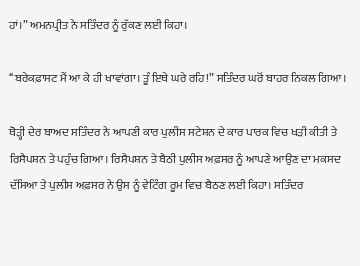ਹਾਂ।” ਅਮਨਪ੍ਰੀਤ ਨੇ ਸਤਿੰਦਰ ਨੂੰ ਰੁੱਕਣ ਲਈ ਕਿਹਾ।

‘‘ਬਰੇਕਫ਼ਾਸਟ ਮੈਂ ਆ ਕੇ ਹੀ ਖਾਵਾਂਗਾ। ਤੂੰ ਇਥੇ ਘਰੇ ਰਹਿ!” ਸਤਿੰਦਰ ਘਰੋਂ ਬਾਹਰ ਨਿਕਲ ਗਿਆ।

ਥੋੜ੍ਹੀ ਦੇਰ ਬਾਅਦ ਸਤਿੰਦਰ ਨੇ ਆਪਣੀ ਕਾਰ ਪੁਲੀਸ ਸਟੇਸ਼ਨ ਦੇ ਕਾਰ ਪਾਰਕ ਵਿਚ ਖੜੀ ਕੀਤੀ ਤੇ ਰਿਸੈਪਸ਼ਨ ਤੇ ਪਹੁੰਚ ਗਿਆ। ਰਿਸੈਪਸ਼ਨ ਤੇ ਬੈਠੀ ਪੁਲੀਸ ਅਫ਼ਸਰ ਨੂੰ ਆਪਣੇ ਆਉਣ ਦਾ ਮਕਸਦ ਦੱਸਿਆ ਤੇ ਪੁਲੀਸ ਅਫ਼ਸਰ ਨੇ ਉਸ ਨੂੰ ਵੇਟਿੰਗ ਰੂਮ ਵਿਚ ਬੈਠਣ ਲਈ ਕਿਹਾ। ਸਤਿੰਦਰ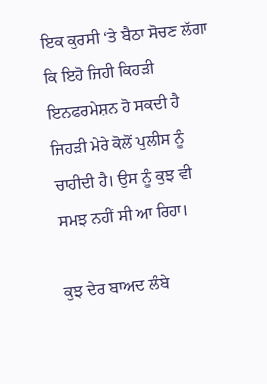ਇਕ ਕੁਰਸੀ ‘ਤੇ ਬੈਠਾ ਸੋਚਣ ਲੱਗਾ ਕਿ ਇਹੋ ਜਿਹੀ ਕਿਹੜੀ ਇਨਫਰਮੇਸ਼ਨ ਹੋ ਸਕਦੀ ਹੈ ਜਿਹੜੀ ਮੇਰੇ ਕੋਲੋਂ ਪੁਲੀਸ ਨੂੰ ਚਾਹੀਦੀ ਹੈ। ਉਸ ਨੂੰ ਕੁਝ ਵੀ ਸਮਝ ਨਹੀਂ ਸੀ ਆ ਰਿਹਾ।

ਕੁਝ ਦੇਰ ਬਾਅਦ ਲੰਬੇ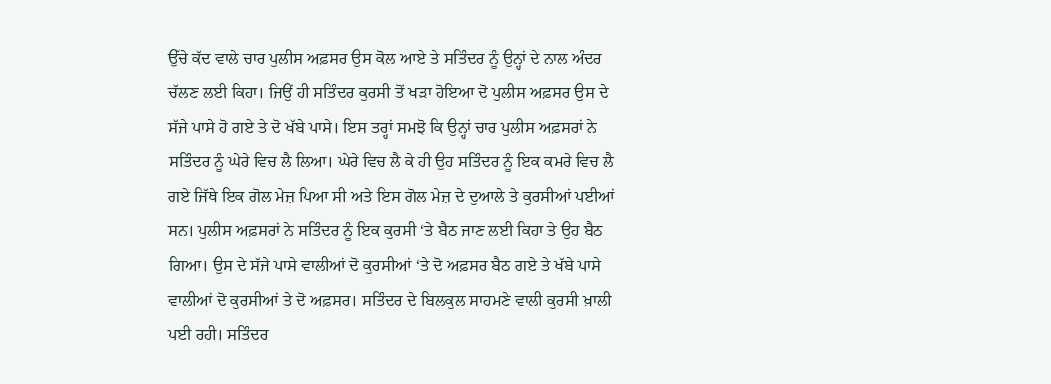ਉੱਚੇ ਕੱਦ ਵਾਲੇ ਚਾਰ ਪੁਲੀਸ ਅਫ਼ਸਰ ਉਸ ਕੋਲ ਆਏ ਤੇ ਸਤਿੰਦਰ ਨੂੰ ਉਨ੍ਹਾਂ ਦੇ ਨਾਲ ਅੰਦਰ ਚੱਲਣ ਲਈ ਕਿਹਾ। ਜਿਉਂ ਹੀ ਸਤਿੰਦਰ ਕੁਰਸੀ ਤੋਂ ਖੜਾ ਹੋਇਆ ਦੋ ਪੁਲੀਸ ਅਫ਼ਸਰ ਉਸ ਦੇ ਸੱਜੇ ਪਾਸੇ ਹੋ ਗਏ ਤੇ ਦੋ ਖੱਬੇ ਪਾਸੇ। ਇਸ ਤਰ੍ਹਾਂ ਸਮਝੋ ਕਿ ਉਨ੍ਹਾਂ ਚਾਰ ਪੁਲੀਸ ਅਫ਼ਸਰਾਂ ਨੇ ਸਤਿੰਦਰ ਨੂੰ ਘੇਰੇ ਵਿਚ ਲੈ ਲਿਆ। ਘੇਰੇ ਵਿਚ ਲੈ ਕੇ ਹੀ ਉਹ ਸਤਿੰਦਰ ਨੂੰ ਇਕ ਕਮਰੇ ਵਿਚ ਲੈ ਗਏ ਜਿੱਥੇ ਇਕ ਗੋਲ ਮੇਜ਼ ਪਿਆ ਸੀ ਅਤੇ ਇਸ ਗੋਲ ਮੇਜ਼ ਦੇ ਦੁਆਲੇ ਤੇ ਕੁਰਸੀਆਂ ਪਈਆਂ ਸਨ। ਪੁਲੀਸ ਅਫ਼ਸਰਾਂ ਨੇ ਸਤਿੰਦਰ ਨੂੰ ਇਕ ਕੁਰਸੀ ‘ਤੇ ਬੈਠ ਜਾਣ ਲਈ ਕਿਹਾ ਤੇ ਉਹ ਬੈਠ ਗਿਆ। ਉਸ ਦੇ ਸੱਜੇ ਪਾਸੇ ਵਾਲੀਆਂ ਦੋ ਕੁਰਸੀਆਂ ‘ਤੇ ਦੋ ਅਫ਼ਸਰ ਬੈਠ ਗਏ ਤੇ ਖੱਬੇ ਪਾਸੇ ਵਾਲੀਆਂ ਦੋ ਕੁਰਸੀਆਂ ਤੇ ਦੋ ਅਫ਼ਸਰ। ਸਤਿੰਦਰ ਦੇ ਬਿਲਕੁਲ ਸਾਹਮਣੇ ਵਾਲੀ ਕੁਰਸੀ ਖ਼ਾਲੀ ਪਈ ਰਹੀ। ਸਤਿੰਦਰ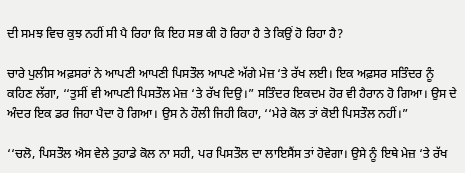ਦੀ ਸਮਝ ਵਿਚ ਕੁਝ ਨਹੀਂ ਸੀ ਪੈ ਰਿਹਾ ਕਿ ਇਹ ਸਭ ਕੀ ਹੋ ਰਿਹਾ ਹੈ ਤੇ ਕਿਉਂ ਹੋ ਰਿਹਾ ਹੈ?

ਚਾਰੇ ਪੁਲੀਸ ਅਫ਼ਸਰਾਂ ਨੇ ਆਪਣੀ ਆਪਣੀ ਪਿਸਤੌਲ ਆਪਣੇ ਅੱਗੇ ਮੇਜ਼ ‘ਤੇ ਰੱਖ ਲਈ। ਇਕ ਅਫ਼ਸਰ ਸਤਿੰਦਰ ਨੂੰ ਕਹਿਣ ਲੱਗਾ, ‘‘ਤੁਸੀਂ ਵੀ ਆਪਣੀ ਪਿਸਤੌਲ ਮੇਜ਼ ‘ਤੇ ਰੱਖ ਦਿਉ।” ਸਤਿੰਦਰ ਇਕਦਮ ਹੋਰ ਵੀ ਹੈਰਾਨ ਹੋ ਗਿਆ। ਉਸ ਦੇ ਅੰਦਰ ਇਕ ਡਰ ਜਿਹਾ ਪੈਦਾ ਹੋ ਗਿਆ। ਉਸ ਨੇ ਹੌਲੀ ਜਿਹੀ ਕਿਹਾ, ‘‘ਮੇਰੇ ਕੋਲ ਤਾਂ ਕੋਈ ਪਿਸਤੌਲ ਨਹੀਂ।”

‘‘ਚਲੋ, ਪਿਸਤੌਲ ਐਸ ਵੇਲੇ ਤੁਹਾਡੇ ਕੋਲ ਨਾ ਸਹੀ, ਪਰ ਪਿਸਤੌਲ ਦਾ ਲਾਇਸੈਂਸ ਤਾਂ ਹੋਵੇਗਾ। ਉਸੇ ਨੂੰ ਇਥੇ ਮੇਜ਼ ‘ਤੇ ਰੱਖ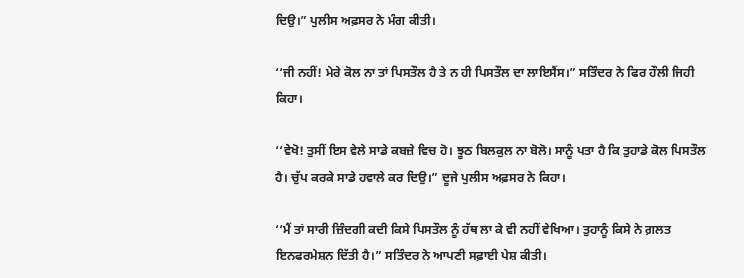ਦਿਉ।” ਪੁਲੀਸ ਅਫ਼ਸਰ ਨੇ ਮੰਗ ਕੀਤੀ।

‘‘ਜੀ ਨਹੀਂ! ਮੇਰੇ ਕੋਲ ਨਾ ਤਾਂ ਪਿਸਤੌਲ ਹੈ ਤੇ ਨ ਹੀ ਪਿਸਤੌਲ ਦਾ ਲਾਇਸੈਂਸ।” ਸਤਿੰਦਰ ਨੇ ਫਿਰ ਹੌਲੀ ਜਿਹੀ ਕਿਹਾ।

‘‘ਵੇਖੋ! ਤੁਸੀਂ ਇਸ ਵੇਲੇ ਸਾਡੇ ਕਬਜ਼ੇ ਵਿਚ ਹੋ। ਝੂਠ ਬਿਲਕੁਲ ਨਾ ਬੋਲੋ। ਸਾਨੂੰ ਪਤਾ ਹੈ ਕਿ ਤੁਹਾਡੇ ਕੋਲ ਪਿਸਤੌਲ ਹੈ। ਚੁੱਪ ਕਰਕੇ ਸਾਡੇ ਹਵਾਲੇ ਕਰ ਦਿਉ।” ਦੂਜੇ ਪੁਲੀਸ ਅਫ਼ਸਰ ਨੇ ਕਿਹਾ।

‘‘ਮੈਂ ਤਾਂ ਸਾਰੀ ਜ਼ਿੰਦਗੀ ਕਦੀ ਕਿਸੇ ਪਿਸਤੌਲ ਨੂੰ ਹੱਥ ਲਾ ਕੇ ਵੀ ਨਹੀਂ ਵੇਖਿਆ। ਤੁਹਾਨੂੰ ਕਿਸੇ ਨੇ ਗ਼ਲਤ ਇਨਫਰਮੇਸ਼ਨ ਦਿੱਤੀ ਹੈ।” ਸਤਿੰਦਰ ਨੇ ਆਪਣੀ ਸਫ਼ਾਈ ਪੇਸ਼ ਕੀਤੀ।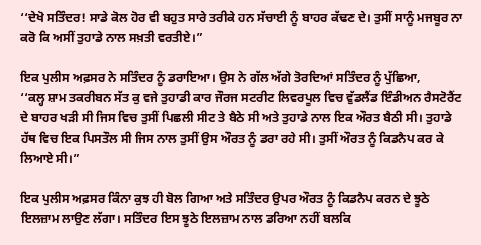‘‘ਦੇਖੋ ਸਤਿੰਦਰ! ਸਾਡੇ ਕੋਲ ਹੋਰ ਵੀ ਬਹੁਤ ਸਾਰੇ ਤਰੀਕੇ ਹਨ ਸੱਚਾਈ ਨੂੰ ਬਾਹਰ ਕੱਢਣ ਦੇ। ਤੁਸੀਂ ਸਾਨੂੰ ਮਜਬੂਰ ਨਾ ਕਰੋ ਕਿ ਅਸੀਂ ਤੁਹਾਡੇ ਨਾਲ ਸਖ਼ਤੀ ਵਰਤੀਏ।”

ਇਕ ਪੁਲੀਸ ਅਫ਼ਸਰ ਨੇ ਸਤਿੰਦਰ ਨੂੰ ਡਰਾਇਆ। ਉਸ ਨੇ ਗੱਲ ਅੱਗੇ ਤੋਰਦਿਆਂ ਸਤਿੰਦਰ ਨੂੰ ਪੁੱਛਿਆ,
‘‘ਕਲ੍ਹ ਸ਼ਾਮ ਤਕਰੀਬਨ ਸੱਤ ਕੁ ਵਜੇ ਤੁਹਾਡੀ ਕਾਰ ਜੌਰਜ ਸਟਰੀਟ ਲਿਵਰਪੂਲ ਵਿਚ ਵੁੱਡਲੈਂਡ ਇੰਡੀਅਨ ਰੈਸਟੋਰੈਂਟ ਦੇ ਬਾਹਰ ਖੜੀ ਸੀ ਜਿਸ ਵਿਚ ਤੁਸੀਂ ਪਿਛਲੀ ਸੀਟ ਤੇ ਬੈਠੇ ਸੀ ਅਤੇ ਤੁਹਾਡੇ ਨਾਲ ਇਕ ਔਰਤ ਬੈਠੀ ਸੀ। ਤੁਹਾਡੇ ਹੱਥ ਵਿਚ ਇਕ ਪਿਸਤੌਲ ਸੀ ਜਿਸ ਨਾਲ ਤੁਸੀਂ ਉਸ ਔਰਤ ਨੂੰ ਡਰਾ ਰਹੇ ਸੀ। ਤੁਸੀਂ ਔਰਤ ਨੂੰ ਕਿਡਨੈਪ ਕਰ ਕੇ ਲਿਆਏ ਸੀ।”

ਇਕ ਪੁਲੀਸ ਅਫ਼ਸਰ ਕਿੰਨਾ ਕੁਝ ਹੀ ਬੋਲ ਗਿਆ ਅਤੇ ਸਤਿੰਦਰ ਉਪਰ ਔਰਤ ਨੂੰ ਕਿਡਨੈਪ ਕਰਨ ਦੇ ਝੂਠੇ ਇਲਜ਼ਾਮ ਲਾਉਣ ਲੱਗਾ। ਸਤਿੰਦਰ ਇਸ ਝੂਠੇ ਇਲਜ਼ਾਮ ਨਾਲ ਡਰਿਆ ਨਹੀਂ ਬਲਕਿ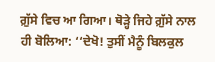ਗ਼ੁੱਸੇ ਵਿਚ ਆ ਗਿਆ। ਥੋੜ੍ਹੇ ਜਿਹੇ ਗ਼ੁੱਸੇ ਨਾਲ ਹੀ ਬੋਲਿਆ: ‘‘ਦੇਖੋ! ਤੁਸੀਂ ਮੈਨੂੰ ਬਿਲਕੁਲ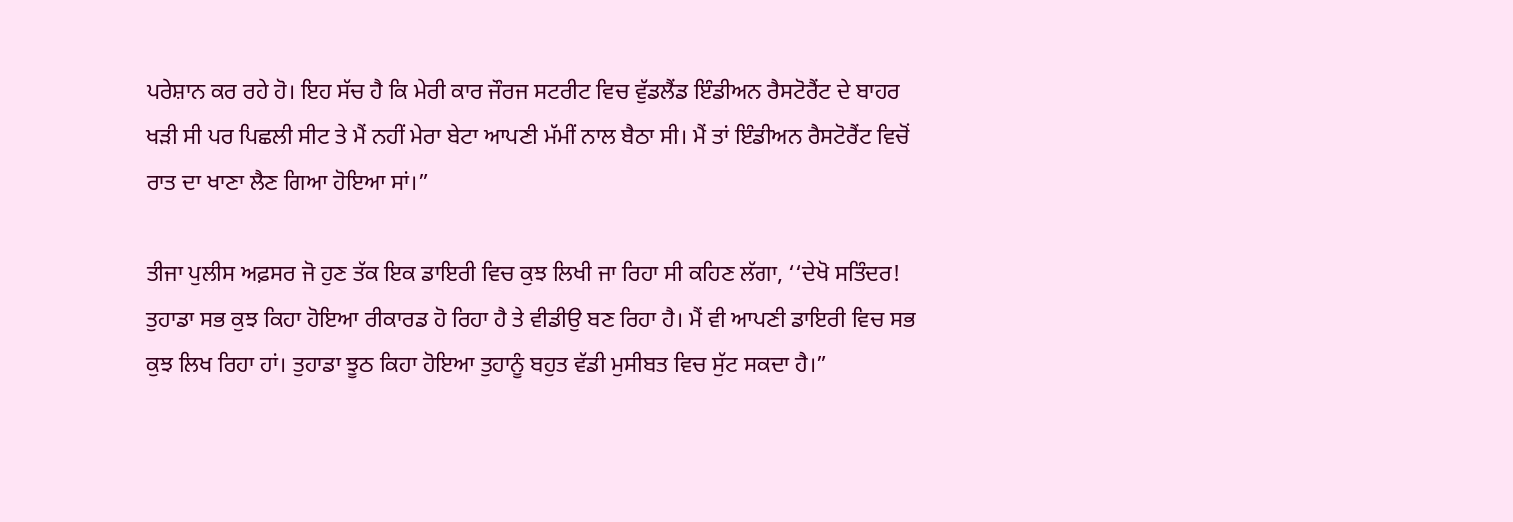ਪਰੇਸ਼ਾਨ ਕਰ ਰਹੇ ਹੋ। ਇਹ ਸੱਚ ਹੈ ਕਿ ਮੇਰੀ ਕਾਰ ਜੌਰਜ ਸਟਰੀਟ ਵਿਚ ਵੁੱਡਲੈਂਡ ਇੰਡੀਅਨ ਰੈਸਟੋਰੈਂਟ ਦੇ ਬਾਹਰ ਖੜੀ ਸੀ ਪਰ ਪਿਛਲੀ ਸੀਟ ਤੇ ਮੈਂ ਨਹੀਂ ਮੇਰਾ ਬੇਟਾ ਆਪਣੀ ਮੱਮੀਂ ਨਾਲ ਬੈਠਾ ਸੀ। ਮੈਂ ਤਾਂ ਇੰਡੀਅਨ ਰੈਸਟੋਰੈਂਟ ਵਿਚੋਂ ਰਾਤ ਦਾ ਖਾਣਾ ਲੈਣ ਗਿਆ ਹੋਇਆ ਸਾਂ।”

ਤੀਜਾ ਪੁਲੀਸ ਅਫ਼ਸਰ ਜੋ ਹੁਣ ਤੱਕ ਇਕ ਡਾਇਰੀ ਵਿਚ ਕੁਝ ਲਿਖੀ ਜਾ ਰਿਹਾ ਸੀ ਕਹਿਣ ਲੱਗਾ, ‘‘ਦੇਖੋ ਸਤਿੰਦਰ! ਤੁਹਾਡਾ ਸਭ ਕੁਝ ਕਿਹਾ ਹੋਇਆ ਰੀਕਾਰਡ ਹੋ ਰਿਹਾ ਹੈ ਤੇ ਵੀਡੀਉ ਬਣ ਰਿਹਾ ਹੈ। ਮੈਂ ਵੀ ਆਪਣੀ ਡਾਇਰੀ ਵਿਚ ਸਭ ਕੁਝ ਲਿਖ ਰਿਹਾ ਹਾਂ। ਤੁਹਾਡਾ ਝੂਠ ਕਿਹਾ ਹੋਇਆ ਤੁਹਾਨੂੰ ਬਹੁਤ ਵੱਡੀ ਮੁਸੀਬਤ ਵਿਚ ਸੁੱਟ ਸਕਦਾ ਹੈ।”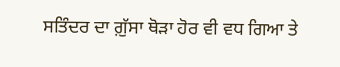ਸਤਿੰਦਰ ਦਾ ਗ਼ੁੱਸਾ ਥੋੜਾ ਹੋਰ ਵੀ ਵਧ ਗਿਆ ਤੇ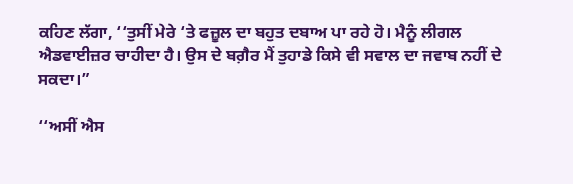ਕਹਿਣ ਲੱਗਾ, ‘‘ਤੁਸੀਂ ਮੇਰੇ ‘ਤੇ ਫਜ਼ੂਲ ਦਾ ਬਹੁਤ ਦਬਾਅ ਪਾ ਰਹੇ ਹੋ। ਮੈਨੂੰ ਲੀਗਲ ਐਡਵਾਈਜ਼ਰ ਚਾਹੀਦਾ ਹੈ। ਉਸ ਦੇ ਬਗ਼ੈਰ ਮੈਂ ਤੁਹਾਡੇ ਕਿਸੇ ਵੀ ਸਵਾਲ ਦਾ ਜਵਾਬ ਨਹੀਂ ਦੇ ਸਕਦਾ।”

‘‘ਅਸੀਂ ਐਸ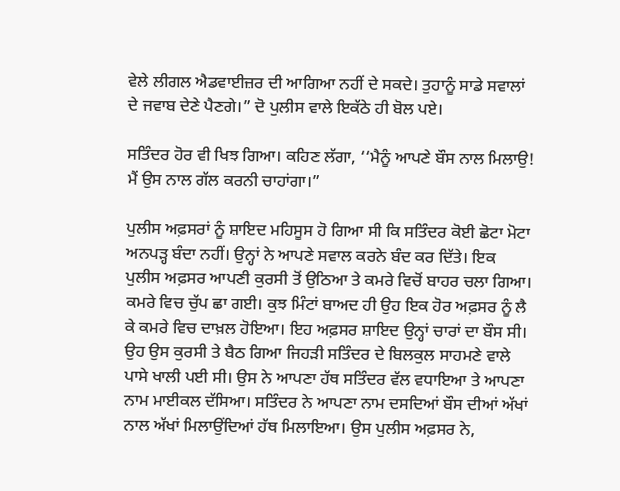ਵੇਲੇ ਲੀਗਲ ਐਡਵਾਈਜ਼ਰ ਦੀ ਆਗਿਆ ਨਹੀਂ ਦੇ ਸਕਦੇ। ਤੁਹਾਨੂੰ ਸਾਡੇ ਸਵਾਲਾਂ ਦੇ ਜਵਾਬ ਦੇਣੇ ਪੈਣਗੇ।” ਦੋ ਪੁਲੀਸ ਵਾਲੇ ਇਕੱਠੇ ਹੀ ਬੋਲ ਪਏ।

ਸਤਿੰਦਰ ਹੋਰ ਵੀ ਖਿਝ ਗਿਆ। ਕਹਿਣ ਲੱਗਾ, ‘‘ਮੈਨੂੰ ਆਪਣੇ ਬੌਸ ਨਾਲ ਮਿਲਾਉ! ਮੈਂ ਉਸ ਨਾਲ ਗੱਲ ਕਰਨੀ ਚਾਹਾਂਗਾ।”

ਪੁਲੀਸ ਅਫ਼ਸਰਾਂ ਨੂੰ ਸ਼ਾਇਦ ਮਹਿਸੂਸ ਹੋ ਗਿਆ ਸੀ ਕਿ ਸਤਿੰਦਰ ਕੋਈ ਛੋਟਾ ਮੋਟਾ ਅਨਪੜ੍ਹ ਬੰਦਾ ਨਹੀਂ। ਉਨ੍ਹਾਂ ਨੇ ਆਪਣੇ ਸਵਾਲ ਕਰਨੇ ਬੰਦ ਕਰ ਦਿੱਤੇ। ਇਕ ਪੁਲੀਸ ਅਫ਼ਸਰ ਆਪਣੀ ਕੁਰਸੀ ਤੋਂ ਉਠਿਆ ਤੇ ਕਮਰੇ ਵਿਚੋਂ ਬਾਹਰ ਚਲਾ ਗਿਆ। ਕਮਰੇ ਵਿਚ ਚੁੱਪ ਛਾ ਗਈ। ਕੁਝ ਮਿੰਟਾਂ ਬਾਅਦ ਹੀ ਉਹ ਇਕ ਹੋਰ ਅਫ਼ਸਰ ਨੂੰ ਲੈ ਕੇ ਕਮਰੇ ਵਿਚ ਦਾਖ਼ਲ ਹੋਇਆ। ਇਹ ਅਫ਼ਸਰ ਸ਼ਾਇਦ ਉਨ੍ਹਾਂ ਚਾਰਾਂ ਦਾ ਬੌਸ ਸੀ। ਉਹ ਉਸ ਕੁਰਸੀ ਤੇ ਬੈਠ ਗਿਆ ਜਿਹੜੀ ਸਤਿੰਦਰ ਦੇ ਬਿਲਕੁਲ ਸਾਹਮਣੇ ਵਾਲੇ ਪਾਸੇ ਖਾਲੀ ਪਈ ਸੀ। ਉਸ ਨੇ ਆਪਣਾ ਹੱਥ ਸਤਿੰਦਰ ਵੱਲ ਵਧਾਇਆ ਤੇ ਆਪਣਾ ਨਾਮ ਮਾਈਕਲ ਦੱਸਿਆ। ਸਤਿੰਦਰ ਨੇ ਆਪਣਾ ਨਾਮ ਦਸਦਿਆਂ ਬੌਸ ਦੀਆਂ ਅੱਖਾਂ ਨਾਲ ਅੱਖਾਂ ਮਿਲਾਉਂਦਿਆਂ ਹੱਥ ਮਿਲਾਇਆ। ਉਸ ਪੁਲੀਸ ਅਫ਼ਸਰ ਨੇ,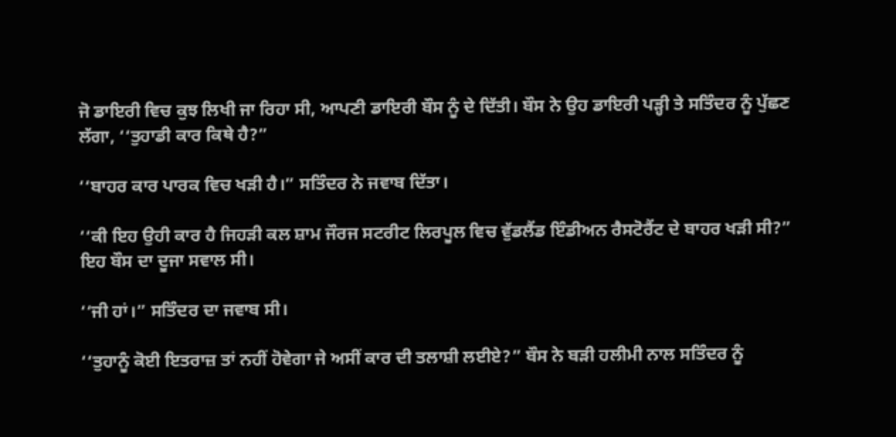ਜੋ ਡਾਇਰੀ ਵਿਚ ਕੁਝ ਲਿਖੀ ਜਾ ਰਿਹਾ ਸੀ, ਆਪਣੀ ਡਾਇਰੀ ਬੌਸ ਨੂੰ ਦੇ ਦਿੱਤੀ। ਬੌਸ ਨੇ ਉਹ ਡਾਇਰੀ ਪੜ੍ਹੀ ਤੇ ਸਤਿੰਦਰ ਨੂੰ ਪੁੱਛਣ ਲੱਗਾ, ‘‘ਤੁਹਾਡੀ ਕਾਰ ਕਿਥੇ ਹੈ?”

‘‘ਬਾਹਰ ਕਾਰ ਪਾਰਕ ਵਿਚ ਖੜੀ ਹੈ।” ਸਤਿੰਦਰ ਨੇ ਜਵਾਬ ਦਿੱਤਾ।

‘‘ਕੀ ਇਹ ਉਹੀ ਕਾਰ ਹੈ ਜਿਹੜੀ ਕਲ ਸ਼ਾਮ ਜੌਰਜ ਸਟਰੀਟ ਲਿਰਪੂਲ ਵਿਚ ਵੁੱਡਲੈਂਡ ਇੰਡੀਅਨ ਰੈਸਟੋਰੈਂਟ ਦੇ ਬਾਹਰ ਖੜੀ ਸੀ?” ਇਹ ਬੌਸ ਦਾ ਦੂਜਾ ਸਵਾਲ ਸੀ।

‘‘ਜੀ ਹਾਂ।” ਸਤਿੰਦਰ ਦਾ ਜਵਾਬ ਸੀ।

‘‘ਤੁਹਾਨੂੰ ਕੋਈ ਇਤਰਾਜ਼ ਤਾਂ ਨਹੀਂ ਹੋਵੇਗਾ ਜੇ ਅਸੀਂ ਕਾਰ ਦੀ ਤਲਾਸ਼ੀ ਲਈਏ?” ਬੌਸ ਨੇ ਬੜੀ ਹਲੀਮੀ ਨਾਲ ਸਤਿੰਦਰ ਨੂੰ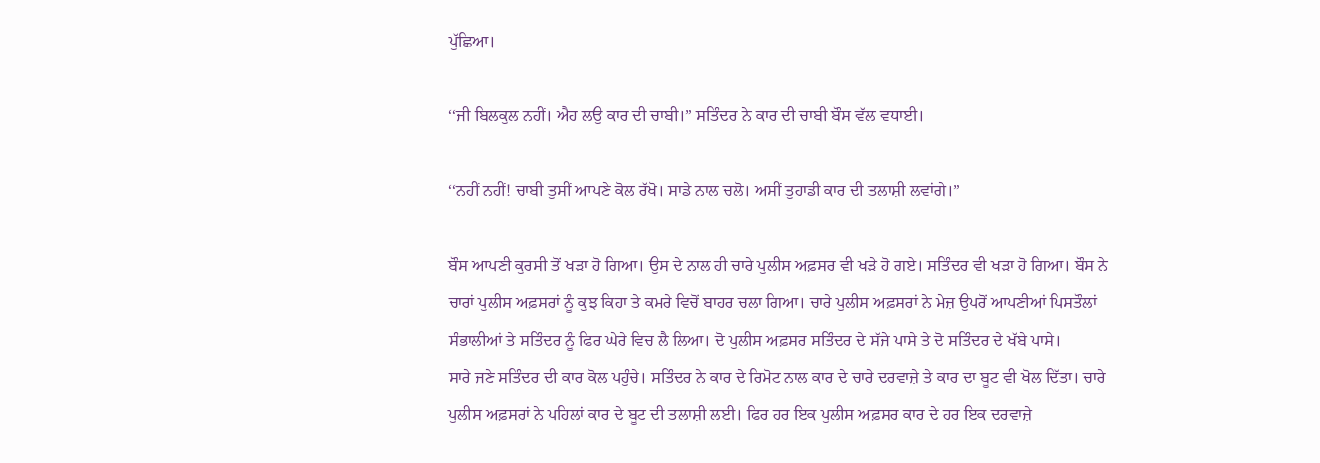ਪੁੱਛਿਆ।

‘‘ਜੀ ਬਿਲਕੁਲ ਨਹੀਂ। ਐਹ ਲਉ ਕਾਰ ਦੀ ਚਾਬੀ।” ਸਤਿੰਦਰ ਨੇ ਕਾਰ ਦੀ ਚਾਬੀ ਬੌਸ ਵੱਲ ਵਧਾਈ।

‘‘ਨਹੀਂ ਨਹੀਂ! ਚਾਬੀ ਤੁਸੀਂ ਆਪਣੇ ਕੋਲ ਰੱਖੋ। ਸਾਡੇ ਨਾਲ ਚਲੋ। ਅਸੀਂ ਤੁਹਾਡੀ ਕਾਰ ਦੀ ਤਲਾਸ਼ੀ ਲਵਾਂਗੇ।”

ਬੌਸ ਆਪਣੀ ਕੁਰਸੀ ਤੋਂ ਖੜਾ ਹੋ ਗਿਆ। ਉਸ ਦੇ ਨਾਲ ਹੀ ਚਾਰੇ ਪੁਲੀਸ ਅਫ਼ਸਰ ਵੀ ਖੜੇ ਹੋ ਗਏ। ਸਤਿੰਦਰ ਵੀ ਖੜਾ ਹੋ ਗਿਆ। ਬੌਸ ਨੇ ਚਾਰਾਂ ਪੁਲੀਸ ਅਫ਼ਸਰਾਂ ਨੂੰ ਕੁਝ ਕਿਹਾ ਤੇ ਕਮਰੇ ਵਿਚੋਂ ਬਾਹਰ ਚਲਾ ਗਿਆ। ਚਾਰੇ ਪੁਲੀਸ ਅਫ਼ਸਰਾਂ ਨੇ ਮੇਜ਼ ਉਪਰੋਂ ਆਪਣੀਆਂ ਪਿਸਤੌਲਾਂ ਸੰਭਾਲੀਆਂ ਤੇ ਸਤਿੰਦਰ ਨੂੰ ਫਿਰ ਘੇਰੇ ਵਿਚ ਲੈ ਲਿਆ। ਦੋ ਪੁਲੀਸ ਅਫ਼ਸਰ ਸਤਿੰਦਰ ਦੇ ਸੱਜੇ ਪਾਸੇ ਤੇ ਦੋ ਸਤਿੰਦਰ ਦੇ ਖੱਬੇ ਪਾਸੇ।
ਸਾਰੇ ਜਣੇ ਸਤਿੰਦਰ ਦੀ ਕਾਰ ਕੋਲ ਪਹੁੰਚੇ। ਸਤਿੰਦਰ ਨੇ ਕਾਰ ਦੇ ਰਿਮੋਟ ਨਾਲ ਕਾਰ ਦੇ ਚਾਰੇ ਦਰਵਾਜ਼ੇ ਤੇ ਕਾਰ ਦਾ ਬੂਟ ਵੀ ਖੋਲ ਦਿੱਤਾ। ਚਾਰੇ ਪੁਲੀਸ ਅਫ਼ਸਰਾਂ ਨੇ ਪਹਿਲਾਂ ਕਾਰ ਦੇ ਬੂਟ ਦੀ ਤਲਾਸ਼ੀ ਲਈ। ਫਿਰ ਹਰ ਇਕ ਪੁਲੀਸ ਅਫ਼ਸਰ ਕਾਰ ਦੇ ਹਰ ਇਕ ਦਰਵਾਜ਼ੇ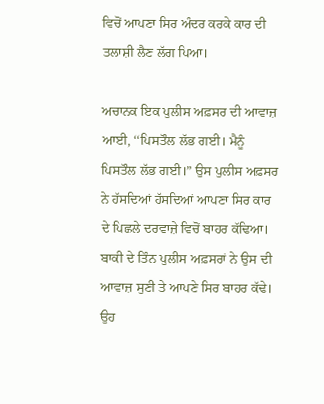ਵਿਚੋਂ ਆਪਣਾ ਸਿਰ ਅੰਦਰ ਕਰਕੇ ਕਾਰ ਦੀ ਤਲਾਸ਼ੀ ਲੈਣ ਲੱਗ ਪਿਆ।

ਅਚਾਨਕ ਇਕ ਪੁਲੀਸ ਅਫ਼ਸਰ ਦੀ ਆਵਾਜ਼ ਆਈ, ‘‘ਪਿਸਤੌਲ ਲੱਭ ਗਈ। ਮੈਨੂੰ ਪਿਸਤੌਲ ਲੱਭ ਗਈ।” ਉਸ ਪੁਲੀਸ ਅਫ਼ਸਰ ਨੇ ਹੱਸਦਿਆਂ ਹੱਸਦਿਆਂ ਆਪਣਾ ਸਿਰ ਕਾਰ ਦੇ ਪਿਛਲੇ ਦਰਵਾਜ਼ੇ ਵਿਚੋਂ ਬਾਹਰ ਕੱਢਿਆ। ਬਾਕੀ ਦੇ ਤਿੰਨ ਪੁਲੀਸ ਅਫ਼ਸਰਾਂ ਨੇ ਉਸ ਦੀ ਆਵਾਜ਼ ਸੁਣੀ ਤੇ ਆਪਣੇ ਸਿਰ ਬਾਹਰ ਕੱਢੇ। ਉਹ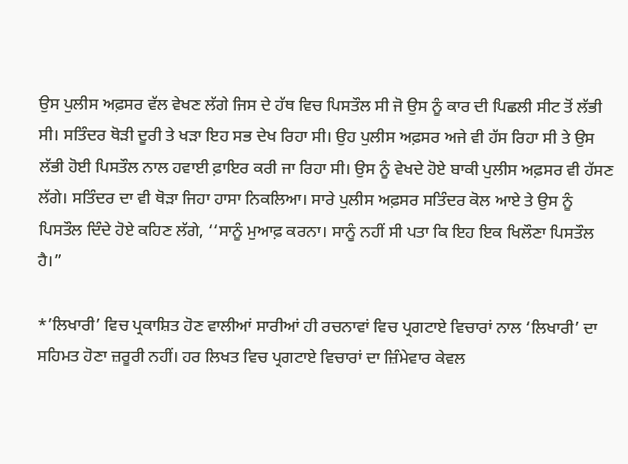ਉਸ ਪੁਲੀਸ ਅਫ਼ਸਰ ਵੱਲ ਵੇਖਣ ਲੱਗੇ ਜਿਸ ਦੇ ਹੱਥ ਵਿਚ ਪਿਸਤੌਲ ਸੀ ਜੋ ਉਸ ਨੂੰ ਕਾਰ ਦੀ ਪਿਛਲੀ ਸੀਟ ਤੋਂ ਲੱਭੀ ਸੀ। ਸਤਿੰਦਰ ਥੋੜੀ ਦੂਰੀ ਤੇ ਖੜਾ ਇਹ ਸਭ ਦੇਖ ਰਿਹਾ ਸੀ। ਉਹ ਪੁਲੀਸ ਅਫ਼ਸਰ ਅਜੇ ਵੀ ਹੱਸ ਰਿਹਾ ਸੀ ਤੇ ਉਸ ਲੱਭੀ ਹੋਈ ਪਿਸਤੌਲ ਨਾਲ ਹਵਾਈ ਫ਼ਾਇਰ ਕਰੀ ਜਾ ਰਿਹਾ ਸੀ। ਉਸ ਨੂੰ ਵੇਖਦੇ ਹੋਏ ਬਾਕੀ ਪੁਲੀਸ ਅਫ਼ਸਰ ਵੀ ਹੱਸਣ ਲੱਗੇ। ਸਤਿੰਦਰ ਦਾ ਵੀ ਥੋੜਾ ਜਿਹਾ ਹਾਸਾ ਨਿਕਲਿਆ। ਸਾਰੇ ਪੁਲੀਸ ਅਫ਼ਸਰ ਸਤਿੰਦਰ ਕੋਲ ਆਏ ਤੇ ਉਸ ਨੂੰ ਪਿਸਤੌਲ ਦਿੰਦੇ ਹੋਏ ਕਹਿਣ ਲੱਗੇ, ‘‘ਸਾਨੂੰ ਮੁਆਫ਼ ਕਰਨਾ। ਸਾਨੂੰ ਨਹੀਂ ਸੀ ਪਤਾ ਕਿ ਇਹ ਇਕ ਖਿਲੌਣਾ ਪਿਸਤੌਲ ਹੈ।”

*’ਲਿਖਾਰੀ’ ਵਿਚ ਪ੍ਰਕਾਸ਼ਿਤ ਹੋਣ ਵਾਲੀਆਂ ਸਾਰੀਆਂ ਹੀ ਰਚਨਾਵਾਂ ਵਿਚ ਪ੍ਰਗਟਾਏ ਵਿਚਾਰਾਂ ਨਾਲ ‘ਲਿਖਾਰੀ’ ਦਾ ਸਹਿਮਤ ਹੋਣਾ ਜ਼ਰੂਰੀ ਨਹੀਂ। ਹਰ ਲਿਖਤ ਵਿਚ ਪ੍ਰਗਟਾਏ ਵਿਚਾਰਾਂ ਦਾ ਜ਼ਿੰਮੇਵਾਰ ਕੇਵਲ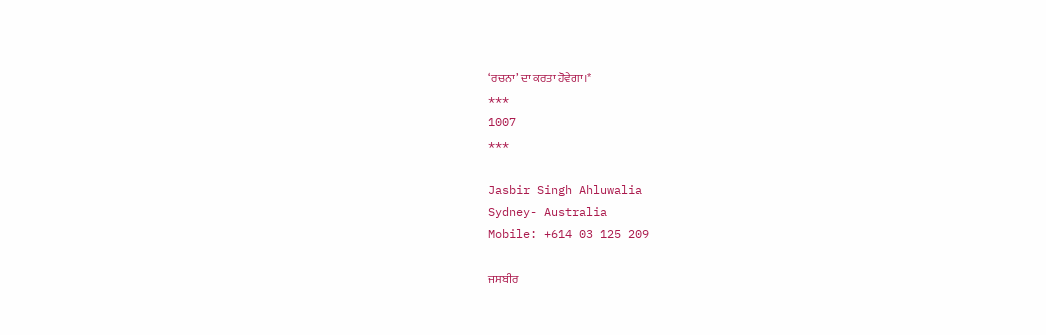‘ਰਚਨਾ’ ਦਾ ਕਰਤਾ ਹੋਵੇਗਾ।*
***
1007
***

Jasbir Singh Ahluwalia
Sydney- Australia
Mobile: +614 03 125 209

ਜਸਬੀਰ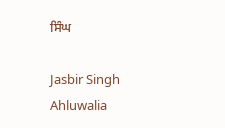ਸਿੰਘ

Jasbir Singh Ahluwalia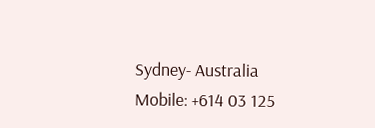Sydney- Australia Mobile: +614 03 125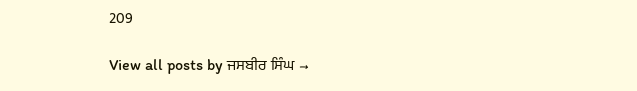209

View all posts by ਜਸਬੀਰ ਸਿੰਘ →